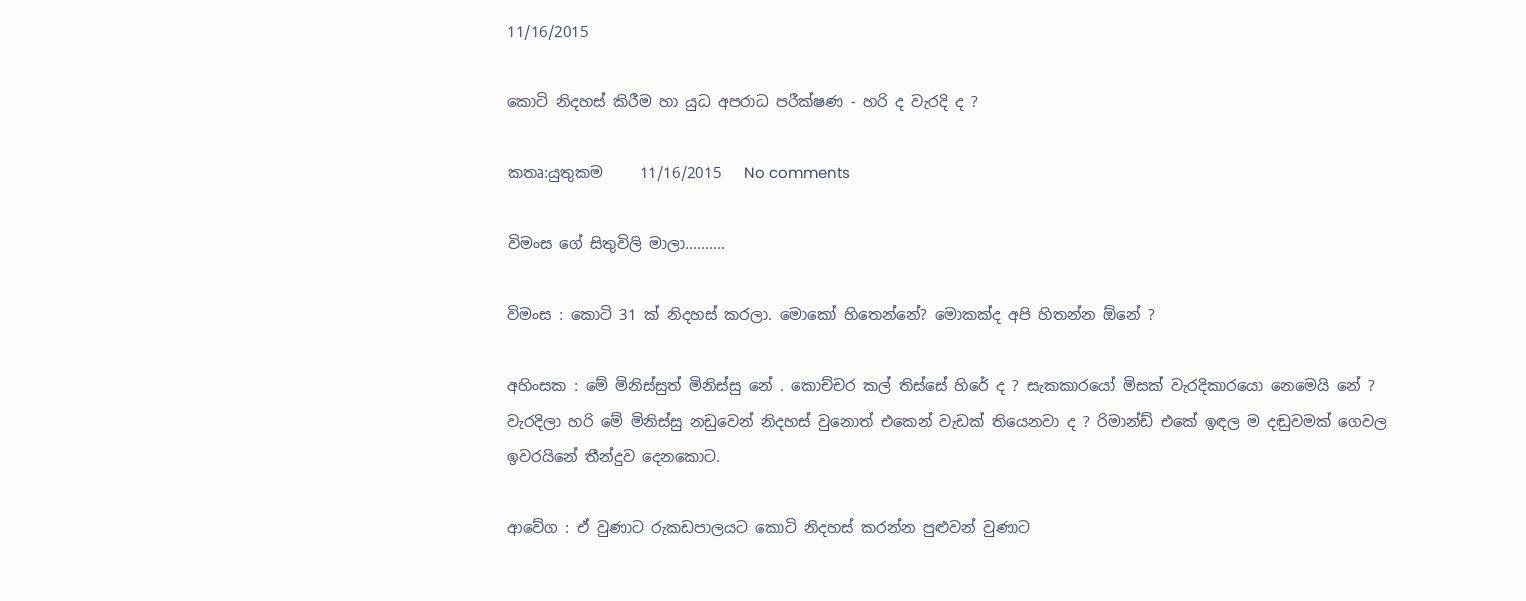11/16/2015

කොටි නිදහස් කිරීම හා යුධ අපරාධ පරීක්ෂණ - හරි ද වැරදි ද ?

කතෘ:යුතුකම     11/16/2015   No comments

විමංස ගේ සිතුවිලි මාලා..........

විමංස : කොටි 31 ක් නිදහස් කරලා. මොකෝ හිතෙන්නේ? මොකක්ද අපි හිතන්න ඕනේ ?

අහිංසක : මේ මිනිස්සුත් මිනිස්සු නේ . කොච්චර කල් තිස්සේ හිරේ ද ? සැකකාරයෝ මිසක් වැරදිකාරයො නෙමෙයි නේ ? වැරදිලා හරි මේ මිනිස්සු නඩුවෙන් නිදහස් වුනොත් එකෙන් වැඩක් තියෙනවා ද ? රිමාන්ඩ් එකේ ඉඳල ම දඬුවමක් ගෙවල ඉවරයිනේ තීන්දුව දෙනකොට.

ආවේග : ඒ වුණාට රුකඩපාලයට කොටි නිදහස් කරන්න පුළුවන් වුණාට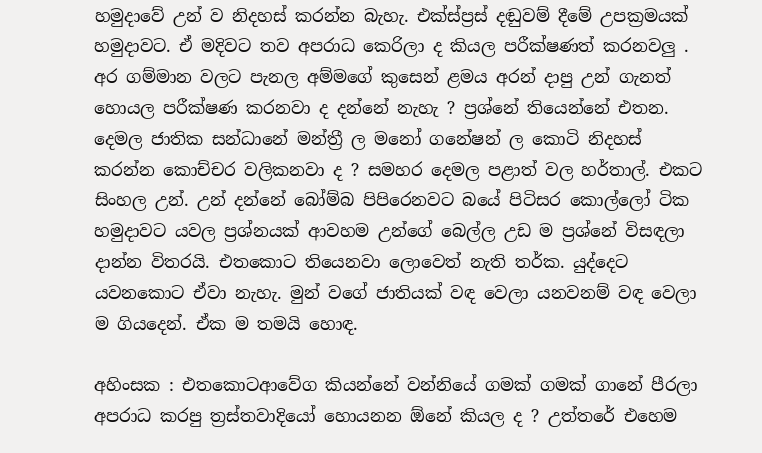හමුදාවේ උන් ව නිදහස් කරන්න බැහැ. එක්ස්ප්‍රස් දඬුවම් දීමේ උපක්‍රමයක් හමුදාවට. ඒ මදිවට තව අපරාධ කෙරිලා ද කියල පරීක්ෂණත් කරනවලු . අර ගම්මාන වලට පැනල අම්මගේ කුසෙන් ළමය අරන් දාපු උන් ගැනත් හොයල පරීක්ෂණ කරනවා ද දන්නේ නැහැ ? ප්‍රශ්නේ තියෙන්නේ එතන. දෙමල ජාතික සන්ධානේ මන්ත්‍රී ල මනෝ ගනේෂන් ල කොටි නිදහස් කරන්න කොච්චර වලිකනවා ද ? සමහර දෙමල පළාත් වල හර්තාල්. එකට සිංහල උන්. උන් දන්නේ බෝම්බ පිපිරෙනවට බයේ පිටිසර කොල්ලෝ ටික හමුදාවට යවල ප්‍රශ්නයක් ආවහම උන්ගේ බෙල්ල උඩ ම ප්‍රශ්නේ විසඳලා දාන්න විතරයි. එතකොට තියෙනවා ලොවෙත් නැති තර්ක. යුද්දෙට යවනකොට ඒවා නැහැ. මුන් වගේ ජාතියක් වඳ වෙලා යනවනම් වඳ වෙලා ම ගියදෙන්. ඒක ම තමයි හොඳ.

අහිංසක : එතකොටආවේග කියන්නේ වන්නියේ ගමක් ගමක් ගානේ පීරලා අපරාධ කරපු ත්‍රස්තවාදියෝ හොයනන ඕනේ කියල ද ? උත්තරේ එහෙම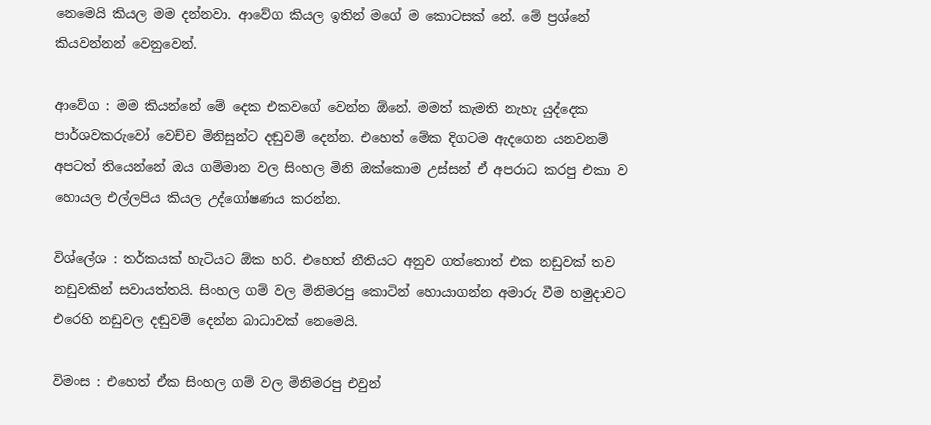නෙමෙයි කියල මම දන්නවා. ආවේග කියල ඉතින් මගේ ම කොටසක් නේ. මේ ප්‍රශ්නේ කියවන්නන් වෙනුවෙන්.

ආවේග : මම කියන්නේ මේ දෙක එකවගේ වෙන්න ඕනේ. මමත් කැමති නැහැ යුද්දෙක පාර්ශවකරුවෝ වෙච්ච මිනිසුන්ට දඬුවම් දෙන්න. එහෙත් මේක දිගටම ඇදගෙන යනවනම් අපටත් තියෙන්නේ ඔය ගම්මාන වල සිංහල මිනි ඔක්කොම උස්සන් ඒ අපරාධ කරපු එකා ව හොයල එල්ලපිය කියල උද්ගෝෂණය කරන්න.

විශ්ලේශ : තර්කයක් හැටියට ඕක හරි. එහෙත් නීතියට අනුව ගත්තොත් එක නඩුවක් තව නඩුවකින් සවායත්තයි. සිංහල ගම් වල මිනිමරපු කොටින් හොයාගන්න අමාරු වීම හමුදාවට එරෙහි නඩුවල දඬුවම් දෙන්න බාධාවක් නෙමෙයි.

විමංස : එහෙත් ඒක සිංහල ගම් වල මිනිමරපු එවුන්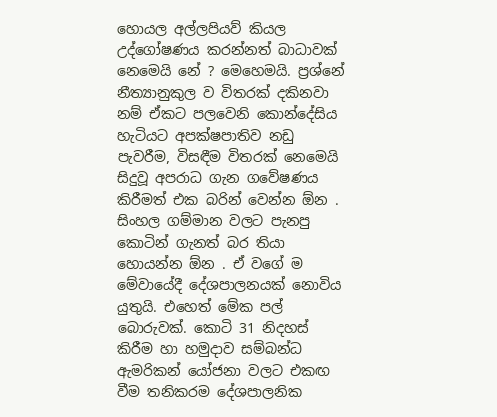හොයල අල්ලපියව් කියල උද්ගෝෂණය කරන්නත් බාධාවක් නෙමෙයි නේ ? මෙහෙමයි. ප්‍රශ්නේ නීත්‍යානුකුල ව විතරක් දකිනවා නම් ඒකට පලවෙනි කොන්දේසිය හැටියට අපක්ෂපාතිව නඩු පැවරීම, විසඳීම විතරක් නෙමෙයි සිදුවූ අපරාධ ගැන ගවේෂණය කිරීමත් එක බරින් වෙන්න ඕන . සිංහල ගම්මාන වලට පැනපු කොටින් ගැනත් බර තියා හොයන්න ඕන . ඒ වගේ ම මේවායේදී දේශපාලනයක් නොවිය යුතුයි. එහෙත් මේක පල් බොරුවක්. කොටි 31 නිදහස් කිරීම හා හමුදාව සම්බන්ධ ඇමරිකන් යෝජනා වලට එකඟ වීම තනිකරම දේශපාලනික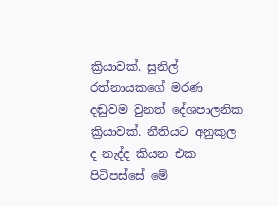ක්‍රියාවක්. සුනිල් රත්නායකගේ මරණ දඬුවම වුනත් දේශපාලනික ක්‍රියාවක්. නීතියට අනුකුල ද නැද්ද කියන එක පිටිපස්සේ මේ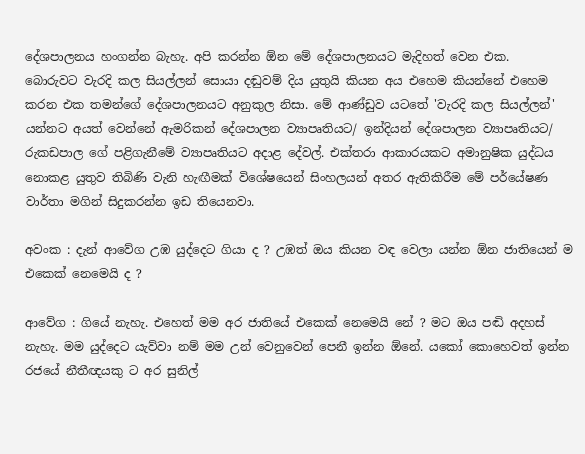දේශපාලනය හංගන්න බැහැ. අපි කරන්න ඕන මේ දේශපාලනයට මැදිහත් වෙන එක.
බොරුවට වැරදි කල සියල්ලන් සොයා දඬුවම් දිය යුතුයි කියන අය එහෙම කියන්නේ එහෙම කරන එක තමන්ගේ දේශපාලනයට අනුකුල නිසා. මේ ආණ්ඩුව යටතේ 'වැරදි කල සියල්ලන්' යන්නට අයත් වෙන්නේ ඇමරිකන් දේශපාලන ව්‍යාපෘතියට/ ඉන්දියන් දේශපාලන ව්‍යාපෘතියට/ රුකඩපාල ගේ පළිගැනීමේ ව්‍යාපෘතියට අදාළ දේවල්. එක්තරා ආකාරයකට අමානුෂික යුද්ධය නොකළ යුතුව තිබිණි වැනි හැඟීමක් විශේෂයෙන් සිංහලයන් අතර ඇතිකිරීම මේ පර්යේෂණ වාර්තා මගින් සිදුකරන්න ඉඩ තියෙනවා.

අවංක : දැන් ආවේග උඹ යුද්දෙට ගියා ද ? උඹත් ඔය කියන වඳ වෙලා යන්න ඕන ජාතියෙන් ම එකෙක් නෙමෙයි ද ?

ආවේග : ගියේ නැහැ. එහෙත් මම අර ජාතියේ එකෙක් නෙමෙයි නේ ? මට ඔය පඬි අදහස් නැහැ. මම යුද්දෙට යැව්වා නම් මම උන් වෙනුවෙන් පෙනී ඉන්න ඕනේ. යකෝ කොහෙවත් ඉන්න රජයේ නීතීඥයකු ට අර සුනිල්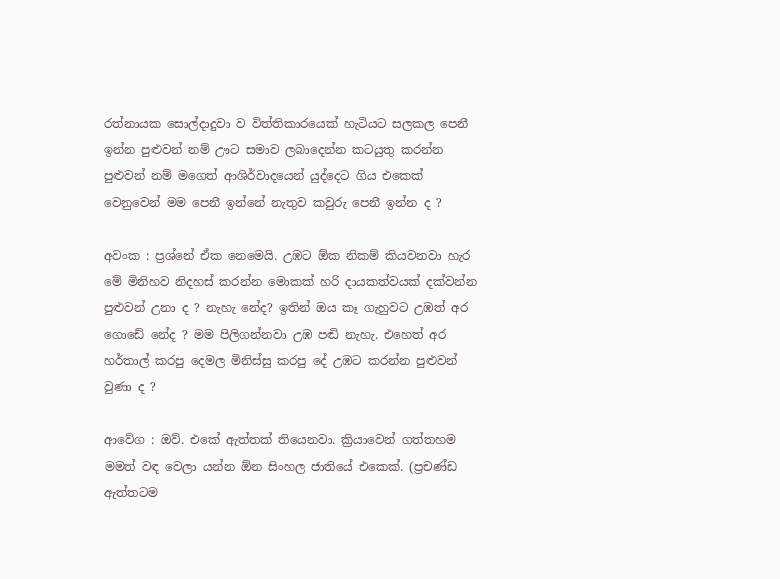රත්නායක සොල්දාදුවා ව විත්තිකාරයෙක් හැටියට සලකල පෙනී ඉන්න පුළුවන් නම් ඌට සමාව ලබාදෙන්න කටයුතු කරන්න පුළුවන් නම් මගෙත් ආශිර්වාදයෙන් යුද්දෙට ගිය එකෙක් වෙනුවෙන් මම පෙනී ඉන්නේ නැතුව කවුරු පෙනී ඉන්න ද ?

අවංක : ප්‍රශ්නේ ඒක නෙමෙයි. උඹට ඕක නිකම් කියවනවා හැර මේ මිනිහව නිදහස් කරන්න මොකක් හරි දායකත්වයක් දක්වන්න පුළුවන් උනා ද ? නැහැ නේද? ඉතින් ඔය කෑ ගැහුවට උඹත් අර ගොඩේ නේද ? මම පිලිගන්නවා උඹ පඬි නැහැ. එහෙත් අර හර්තාල් කරපු දෙමල මිනිස්සු කරපු දේ උඹට කරන්න පුළුවන් වුණා ද ?

ආවේග : ඔව්. එකේ ඇත්තක් තියෙනවා. ක්‍රියාවෙන් ගත්තහම මමත් වඳ වෙලා යන්න ඕන සිංහල ජාතියේ එකෙක්. (ප්‍රචණ්ඩ ඇත්තටම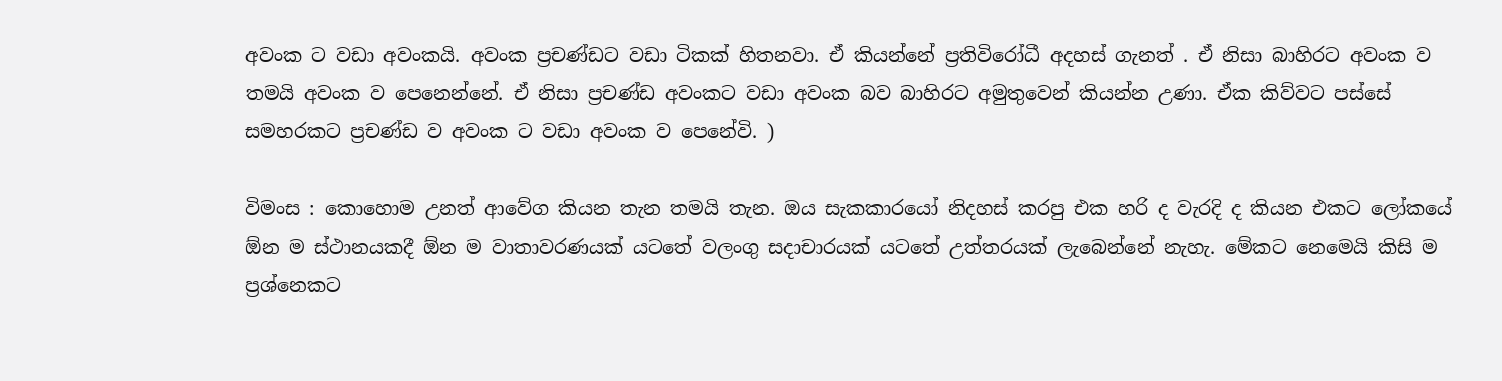අවංක ට වඩා අවංකයි. අවංක ප්‍රචණ්ඩට වඩා ටිකක් හිතනවා. ඒ කියන්නේ ප්‍රතිවිරෝධී අදහස් ගැනත් . ඒ නිසා බාහිරට අවංක ව තමයි අවංක ව පෙනෙන්නේ. ඒ නිසා ප්‍රචණ්ඩ අවංකට වඩා අවංක බව බාහිරට අමුතුවෙන් කියන්න උණා. ඒක කිව්වට පස්සේ සමහරකට ප්‍රචණ්ඩ ව අවංක ට වඩා අවංක ව පෙනේවි. )

විමංස : කොහොම උනත් ආවේග කියන තැන තමයි තැන. ඔය සැකකාරයෝ නිදහස් කරපු එක හරි ද වැරදි ද කියන එකට ලෝකයේ ඕන ම ස්ථානයකදී ඕන ම වාතාවරණයක් යටතේ වලංගු සදාචාරයක් යටතේ උත්තරයක් ලැබෙන්නේ නැහැ. මේකට නෙමෙයි කිසි ම ප්‍රශ්නෙකට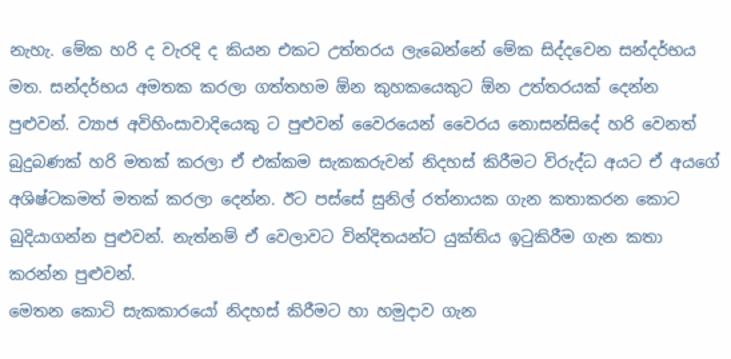නැහැ. මේක හරි ද වැරදි ද කියන එකට උත්තරය ලැබෙන්නේ මේක සිද්දවෙන සන්දර්භය මත. සන්දර්භය අමතක කරලා ගත්තහම ඕන කුහකයෙකුට ඕන උත්තරයක් දෙන්න පුළුවන්. ව්‍යාජ අවිහිංසාවාදියෙකු ට පුළුවන් වෛරයෙන් වෛරය නොසන්සිදේ හරි වෙනත් බුදුබණක් හරි මතක් කරලා ඒ එක්කම සැකකරුවන් නිදහස් කිරීමට විරුද්ධ අයට ඒ අයගේ අශිෂ්ටකමත් මතක් කරලා දෙන්න. ඊට පස්සේ සුනිල් රත්නායක ගැන කතාකරන කොට බුදියාගන්න පුළුවන්. නැත්නම් ඒ වෙලාවට වින්දිතයන්ට යුක්තිය ඉටුකිරීම ගැන කතා කරන්න පුළුවන්.
මෙතන කොටි සැකකාරයෝ නිදහස් කිරීමට හා හමුදාව ගැන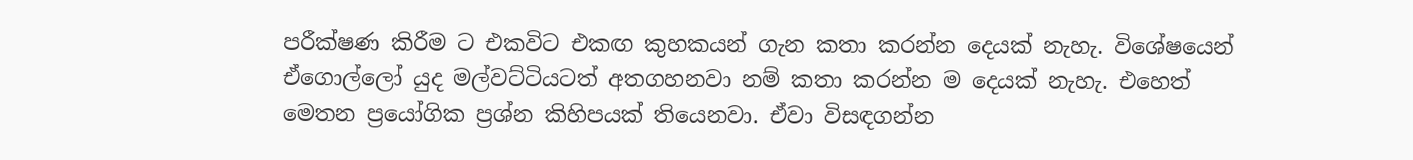පරීක්ෂණ කිරීම ට එකවිට එකඟ කුහකයන් ගැන කතා කරන්න දෙයක් නැහැ. විශේෂයෙන් ඒගොල්ලෝ යුද මල්වට්ටියටත් අතගහනවා නම් කතා කරන්න ම දෙයක් නැහැ. එහෙත් මෙතන ප්‍රයෝගික ප්‍රශ්න කිහිපයක් තියෙනවා. ඒවා විසඳගන්න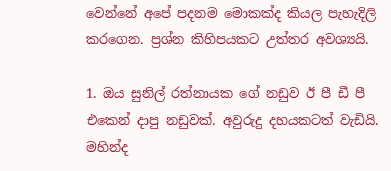වෙන්නේ අපේ පදනම මොකක්ද කියල පැහැදිලි කරගෙන. ප්‍රශ්න කිහිපයකට උත්තර අවශ්‍යයි.

1. ඔය සුනිල් රත්නායක ගේ නඩුව ඊ පී ඩී පී එකෙන් දාපු නඩුවක්. අවුරුදු දහයකටත් වැඩියි. මහින්ද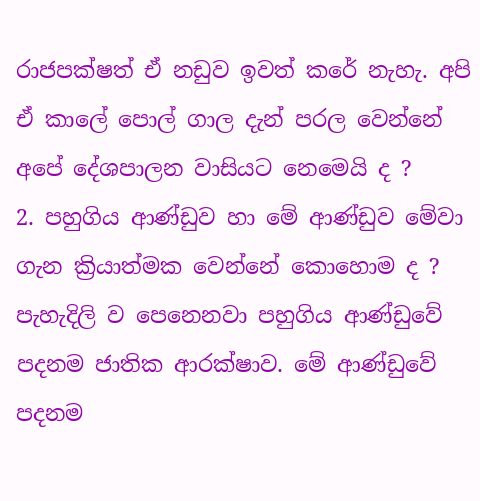රාජපක්ෂත් ඒ නඩුව ඉවත් කරේ නැහැ. අපි ඒ කාලේ පොල් ගාල දැන් පරල වෙන්නේ අපේ දේශපාලන වාසියට නෙමෙයි ද ?
2. පහුගිය ආණ්ඩුව හා මේ ආණ්ඩුව මේවා ගැන ක්‍රියාත්මක වෙන්නේ කොහොම ද ? පැහැදිලි ව පෙනෙනවා පහුගිය ආණ්ඩුවේ පදනම ජාතික ආරක්ෂාව. මේ ආණ්ඩුවේ පදනම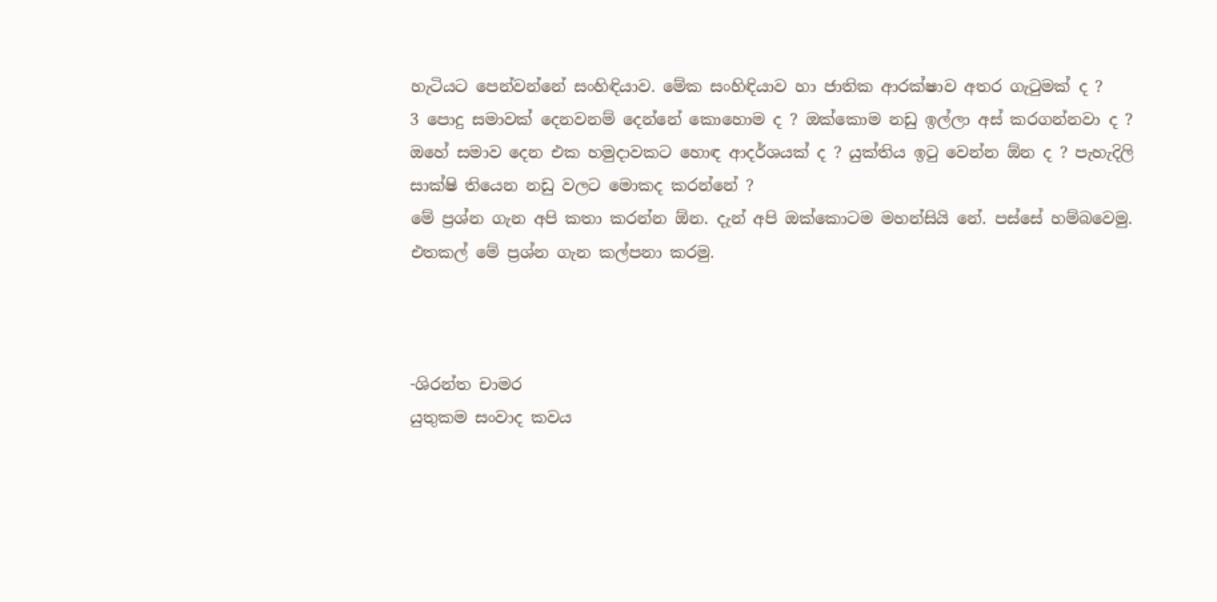හැටියට පෙන්වන්නේ සංහිඳියාව. මේක සංහිඳියාව හා ජාතික ආරක්ෂාව අතර ගැටුමක් ද ?
3 පොදු සමාවක් දෙනවනම් දෙන්නේ කොහොම ද ? ඔක්කොම නඩු ඉල්ලා අස් කරගන්නවා ද ? ඔහේ සමාව දෙන එක හමුදාවකට හොඳ ආදර්ශයක් ද ? යුක්තිය ඉටු වෙන්න ඕන ද ? පැහැදිලි සාක්ෂි තියෙන නඩු වලට මොකද කරන්නේ ?
මේ ප්‍රශ්න ගැන අපි කතා කරන්න ඕන. දැන් අපි ඔක්කොටම මහන්සියි නේ. පස්සේ හම්බවෙමු. එතකල් මේ ප්‍රශ්න ගැන කල්පනා කරමු.



-ශිරන්ත චාමර
යුතුකම සංවාද කවය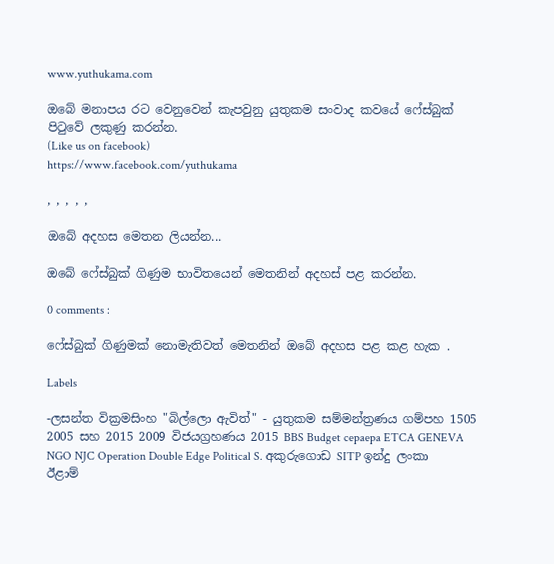www.yuthukama.com

ඔබේ මනාපය රට වෙනුවෙන් කැපවුනු යුතුකම සංවාද කවයේ ෆේස්බුක් පිටුවේ ලකුණු කරන්න.
(Like us on facebook)
https://www.facebook.com/yuthukama

, , , , ,

ඔබේ අදහස මෙතන ලියන්න...

ඔබේ ෆේස්බුක් ගිණුම භාවිතයෙන් මෙතනින් අදහස් පළ කරන්න.

0 comments :

ෆේස්බුක් ගිණුමක් නොමැතිවත් මෙතනින් ඔබේ අදහස පළ කළ හැක .

Labels

-ලසන්ත වික්‍රමසිංහ "බිල්ලො ඇවිත්" - යුතුකම සම්මන්ත්‍රණය ගම්පහ 1505 2005 සහ 2015 2009 විජයග්‍රහණය 2015 BBS Budget cepaepa ETCA GENEVA NGO NJC Operation Double Edge Political S. අකුරුගොඩ SITP ඉන්දු ලංකා ඊළාම්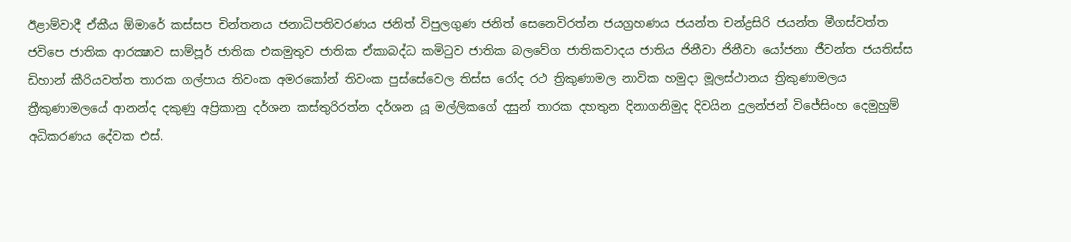ඊළාම්වාදී ඒකීය ඕමාරේ කස්‌සප චින්තනය ජනාධිපතිවරණය ජනිත් විපුලගුණ ජනිත් සෙනෙවිරත්න ජයග්‍රහණය ජයන්ත චන්ද්‍රසිරි ජයන්ත මීගස්වත්ත ජවිපෙ ජාතික ආරක්‍ෂාව සාම්පූර් ජාතික එකමුතුව ජාතික ඒකාබද්ධ කමිටුව ජාතික බලවේග ජාතිකවාදය ජාතිය ජිනීවා ජිනීවා යෝජනා ජීවන්ත ජයතිස්ස ඩිහාන් කීරියවත්ත තාරක ගල්පාය තිවංක අමරකෝන් තිවංක පුස්සේවෙල තිස්‌ස රෝද රථ ත්‍රිකුණාමල නාවික හමුදා මූලස්‌ථානය ත්‍රිකුණාමලය ත්‍රීකුණාමලයේ ආනන්ද දකුණු අප්‍රිකානු දර්ශන කස්තුරිරත්න දර්ශන යූ මල්ලිකගේ දසුන් තාරක දහතුන දිනාගනිමුද දිවයින දුලන්ජන් විජේසිංහ දෙමුහුම් අධිකරණය දේවක එස්.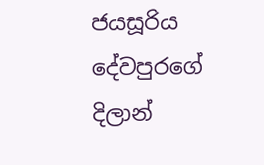ජයසූරිය දේවපුරගේ දිලාන්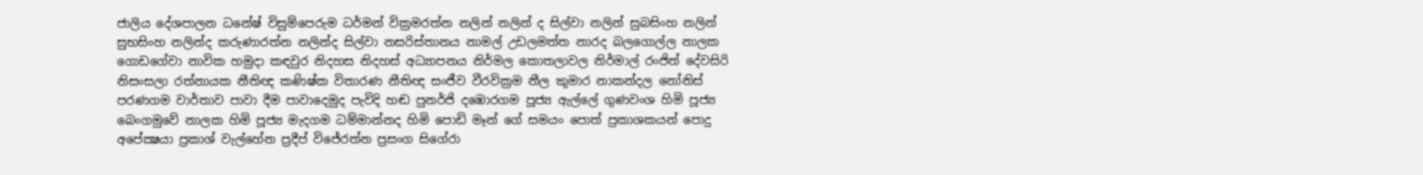ජාලිය දේශපාලන ධනේෂ් විසුම්පෙරුම ධර්මන් වික්‍රමරත්න නලින් නලින් ද සිල්වා නලින් සුබසිංහ නලින් සුභසිංහ නලින්ද කරුණාරත්න නලින්ද සිල්වා නසරිස්‌තානය නාමල් උඩලමත්ත නාරද බලගොල්ල නාලක ගොඩගේවා නාවික හමුදා කඳවුර නිදහස නිදහස් අධ්‍යාපනය නිර්මල කොතලාවල නිර්මාල් රංජිත් දේවසිරි නිසංසලා රත්නායක නීතිඥ කණිෂ්ක විතාරණ නීතිඥ සංජීව වීරවික්‍රම නීල කුමාර නාකන්දල නෝනිස් පරණගම වාර්තාව පාවා දීම පාවාදෙමුද පැවිදි හඬ පුනර්ජි දඹොරගම පූජ්‍ය ඇල්ලේ ගුණවංශ හිමි පූජ්‍ය බෙංගමුවේ නාලක හිමි පූජ්‍ය මැදගම ධම්මාන්නද හිමි පොඩි මෑන් ගේ සමයං පොත් ප්‍රකාශකයන් පොදු අපේක්‍ෂයා ප්‍රකාශ් වැල්හේන ප්‍රදීප් විජේරත්න ප්‍රසංග සිගේරා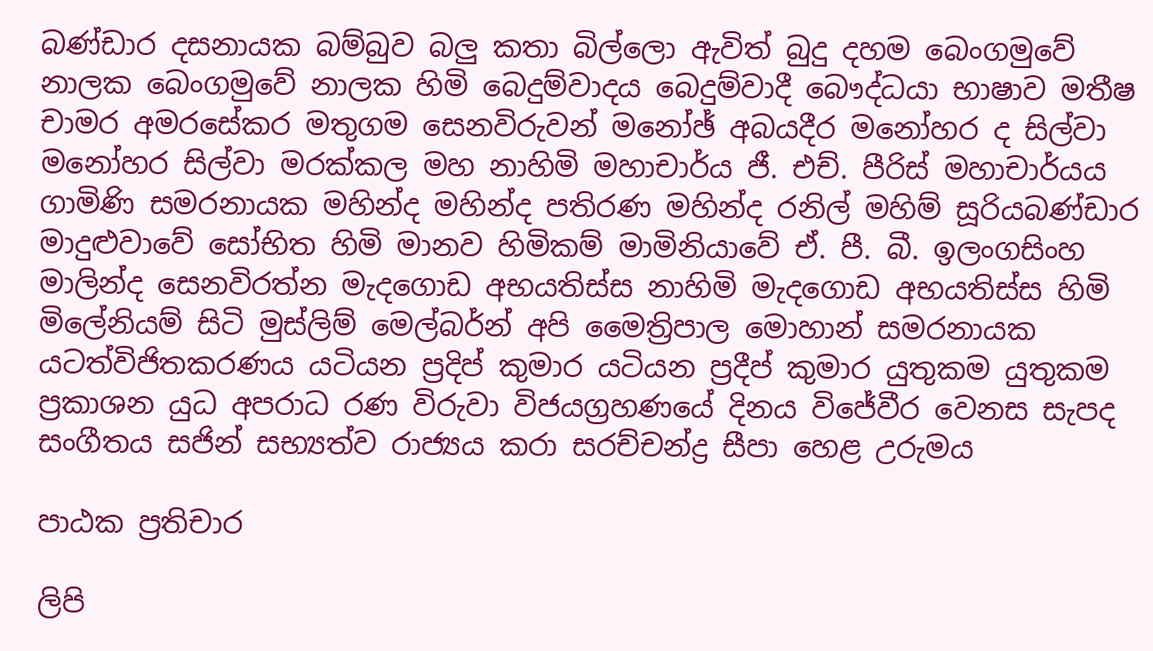බණ්ඩාර දසනායක බම්බුව බලු කතා බිල්ලො ඇවිත් බුදු දහම බෙංගමුවේ නාලක බෙංගමුවේ නාලක හිමි බෙදුම්වාදය බෙදුම්වාදී බෞද්ධයා භාෂාව මතීෂ චාමර අමරසේකර මතුගම සෙනවිරුවන් මනෝඡ් අබයදීර මනෝහර ද සිල්වා මනෝහර සිල්වා මරක්කල මහ නාහිමි මහාචාර්ය ජී. එච්. පීරිස් මහාචාර්යය ගාමිණි සමරනායක මහින්ද මහින්ද පතිරණ මහින්ද රනිල් මහිම් සූරියබණ්ඩාර මාදුළුවාවේ සෝභිත හිමි මානව හිමිකම් මාමිනියාවේ ඒ. පී. බී. ඉලංගසිංහ මාලින්ද සෙනවිරත්න මැදගොඩ අභයතිස්ස නාහිමි මැදගොඩ අභයතිස්ස හිමි මිලේනියම් සිටි මුස්‌ලිම් මෙල්බර්න් අපි මෛත්‍රිපාල මොහාන් සමරනායක යටත්විජිතකරණය යටියන ප්‍රදිප් කුමාර යටියන ප්‍රදීප් කුමාර යුතුකම යුතුකම ප්‍රකාශන යුධ අපරාධ රණ විරුවා විජයග්‍රහණයේ දිනය විජේවීර වෙනස සැපද සංගීතය සජින් සභ්‍යත්ව රාජ්‍යය කරා සරච්චන්ද්‍ර සීපා හෙළ උරුමය

පාඨක ප්‍රතිචාර

ලිපි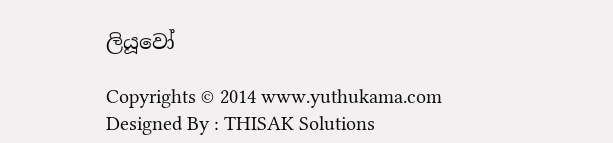ලියූවෝ

Copyrights © 2014 www.yuthukama.com Designed By : THISAK Solutions